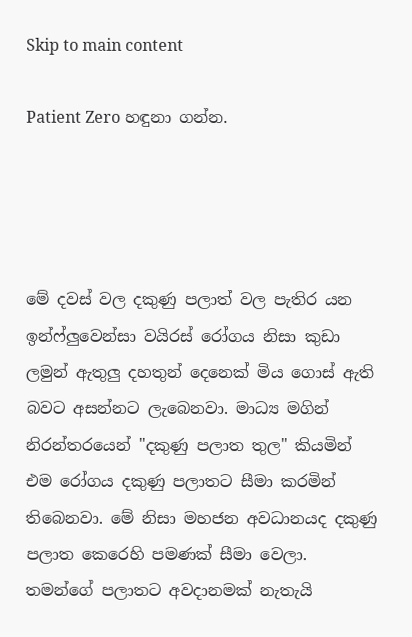Skip to main content

Patient Zero හඳුනා ගන්න.




මේ දවස් වල දකුණු පලාත් වල පැතිර යන ඉන්ෆ්ලුවෙන්සා වයිරස් රෝගය නිසා කුඩා ලමුන් ඇතුලු දහතුන් දෙනෙක් මිය ගොස් ඇති බවට අසන්නට ලැබෙනවා. මාධ්‍ය මගින්
නිරන්තරයෙන් "දකුණු පලාත තුල" කියමින් එම රෝගය දකුණු පලාතට සීමා කරමින් තිබෙනවා. මේ නිසා මහජන අවධානයද දකුණු පලාත කෙරෙහි පමණක් සීමා වෙලා. තමන්ගේ පලාතට අවදානමක් නැතැයි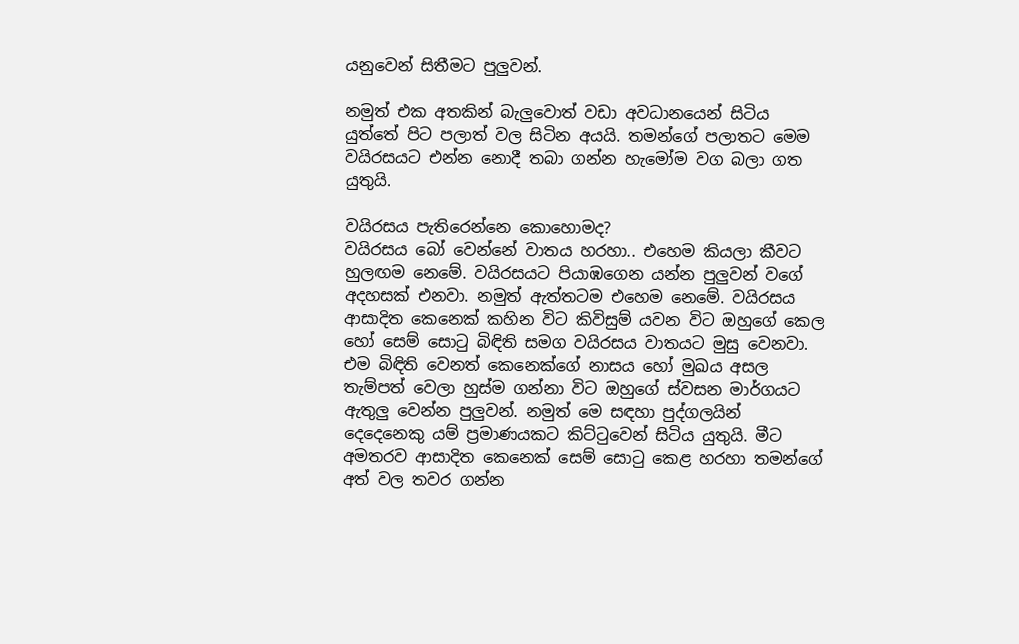යනුවෙන් සිතීමට පුලුවන්.

නමුත් එක අතකින් බැලුවොත් වඩා අවධානයෙන් සිටිය යුත්තේ පිට පලාත් වල සිටින අයයි. තමන්ගේ පලාතට මෙම වයිරසයට එන්න නොදී තබා ගන්න හැමෝම වග බලා ගත යුතුයි.

වයිරසය පැතිරෙන්නෙ කොහොමද?
වයිරසය බෝ වෙන්නේ වාතය හරහා.. එහෙම කියලා කීවට හුලඟම නෙමේ. වයිරසයට පියාඹගෙන යන්න පුලුවන් වගේ අදහසක් එනවා. නමුත් ඇත්තටම එහෙම නෙමේ. වයිරසය ආසාදිත කෙනෙක් කහින විට කිවිසුම් යවන විට ඔහුගේ කෙල හෝ සෙම් සොටු බිඳිති සමග වයිරසය වාතයට මුසු වෙනවා. එම බිඳිති වෙනත් කෙනෙක්ගේ නාසය හෝ මුඛය අසල තැම්පත් වෙලා හුස්ම ගන්නා විට ඔහුගේ ස්වසන මාර්ගයට ඇතුලු වෙන්න පුලුවන්. නමුත් මෙ සඳහා පුද්ගලයින් දෙදෙනෙකු යම් ප්‍රමාණයකට කිට්ටුවෙන් සිටිය යුතුයි. මීට අමතරව ආසාදිත කෙනෙක් සෙම් සොටු කෙළ හරහා තමන්ගේ අත් වල තවර ගන්න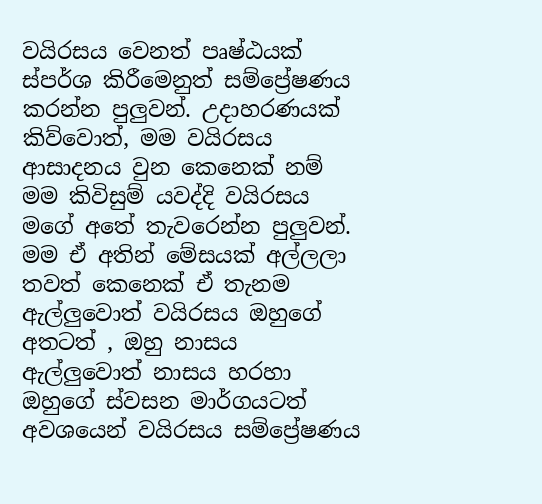වයිරසය වෙනත් පෘෂ්ඨයක් ස්පර්ශ කිරීමෙනුත් සම්ප්‍රේෂණය කරන්න පුලුවන්. උදාහරණයක් කිව්වොත්, මම වයිරසය ආසාදනය වුන කෙනෙක් නම් මම කිවිසුම් යවද්දි වයිරසය මගේ අතේ තැවරෙන්න පුලුවන්. මම ඒ අතින් මේසයක් අල්ලලා තවත් කෙනෙක් ඒ තැනම ඇල්ලුවොත් වයිරසය ඔහුගේ අතටත් , ඔහු නාසය ඇල්ලුවොත් නාසය හරහා ඔහුගේ ස්වසන මාර්ගයටත් අවශයෙන් වයිරසය සම්ප්‍රේෂණය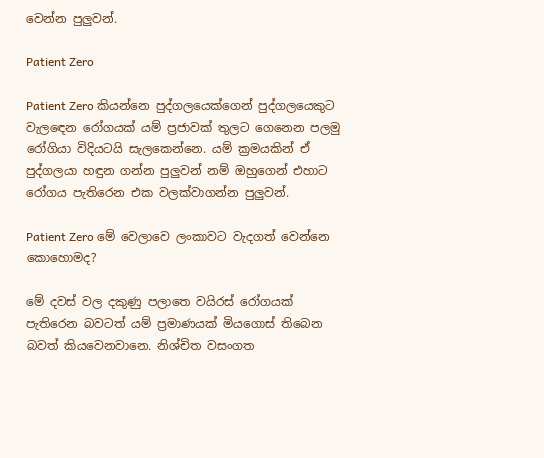වෙන්න පුලුවන්.

Patient Zero

Patient Zero කියන්නෙ පුද්ගලයෙක්ගෙන් පුද්ගලයෙකුට වැලඳෙන රෝගයක් යම් ප්‍රජාවක් තුලට ගෙනෙන පලමු රෝගියා විදියටයි සැලකෙන්නෙ. යම් ක්‍රමයකින් ඒ පුද්ගලයා හඳුන ගන්න පුලුවන් නම් ඔහුගෙන් එහාට රෝගය පැතිරෙන එක වලක්වාගන්න පුලුවන්.

Patient Zero මේ වෙලාවෙ ලංකාවට වැදගත් වෙන්නෙ කොහොමද?

මේ දවස් වල දකුණු පලාතෙ වයිරස් රෝගයක් පැතිරෙන බවටත් යම් ප්‍රමාණයක් මියගොස් තිබෙන බවත් කියවෙනවානෙ. නිශ්චිත වසංගත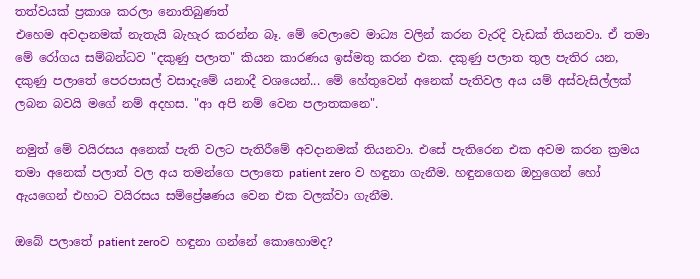තත්වයක් ප්‍රකාශ කරලා නොතිබුණත්
එහෙම අවදානමක් නැතැයි බැහැර කරන්න බෑ. මේ වෙලාවෙ මාධ්‍ය වලින් කරන වැරදි වැඩක් තියනවා. ඒ තමා මේ රෝගය සම්බන්ධව "දකුණු පලාත" කියන කාරණය ඉස්මතු කරන එක. දකුණු පලාත තුල පැතිර යන, දකුණු පලාතේ පෙරපාසල් වසාදැමේ යනාදී වශයෙන්... මේ හේතුවෙන් අනෙක් පැතිවල අය යම් අස්වැසිල්ලක් ලබන බවයි මගේ නම් අදහස. "ආ අපි නම් වෙන පලාතකනෙ".

නමුත් මේ වයිරසය අනෙක් පැති වලට පැතිරීමේ අවදානමක් තියනවා. එසේ පැතිරෙන එක අවම කරන ක්‍රමය තමා අනෙක් පලාත් වල අය තමන්ගෙ පලාතෙ patient zero ව හඳුනා ගැනීම. හඳුනගෙන ඔහුගෙන් හෝ ඇයගෙන් එහාට වයිරසය සම්ප්‍රේෂණය වෙන එක වලක්වා ගැනීම.

ඔබේ පලාතේ patient zeroව හඳුනා ගන්නේ කොහොමද?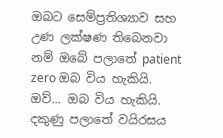ඔබට සෙම්ප්‍රතිශ්‍යාව සහ උණ ලක්ෂණ තිබෙනවා නම් ඔබේ පලාතේ patient zero ඔබ විය හැකියි. ඔව්... ඔබ විය හැකියි. දකුණු පලාතේ වයිරසය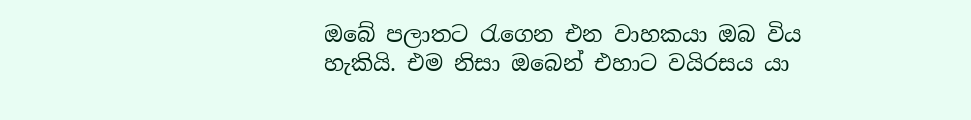ඔබේ පලාතට රැගෙන එන වාහකයා ඔබ විය හැකියි. එම නිසා ඔබෙන් එහාට වයිරසය යා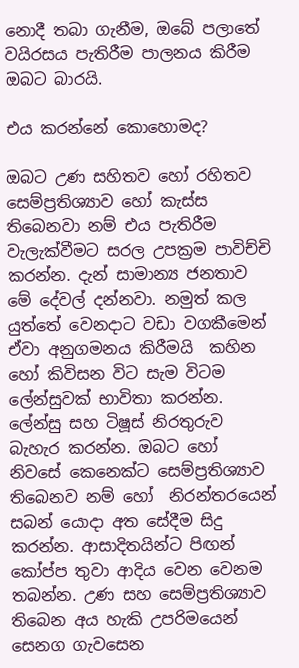නොදී තබා ගැනීම, ඔබේ පලාතේ වයිරසය පැතිරීම පාලනය කිරීම ඔබට බාරයි.

එය කරන්නේ කොහොමද?

ඔබට උණ සහිතව හෝ රහිතව සෙම්ප්‍රතිශ්‍යාව හෝ කැස්ස තිබෙනවා නම් එය පැතිරීම වැලැක්වීමට සරල උපක්‍රම පාවිච්චි කරන්න. දැන් සාමාන්‍ය ජනතාව මේ දේවල් දන්නවා. නමුත් කල යුත්තේ වෙනදාට වඩා වගකීමෙන් ඒවා අනුගමනය කිරීමයි  කහින හෝ කිවිසන විට සැම විටම ලේන්සුවක් භාවිතා කරන්න. ලේන්සු සහ ටිෂූස් නිරතුරුව බැහැර කරන්න. ඔබට හෝ නිවසේ කෙනෙක්ට සෙම්ප්‍රතිශ්‍යාව තිබෙනව නම් හෝ  නිරන්තරයෙන් සබන්‍ යොදා අත සේදීම සිදු කරන්න. ආසාදිතයින්ට පිඟන් කෝප්ප තුවා ආදිය වෙන වෙනම තබන්න. උණ සහ සෙම්ප්‍රතිශ්‍යාව තිබෙන අය හැකි උපරිමයෙන් සෙනග ගැවසෙන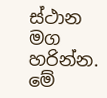ස්ථාන මග හරින්න. මේ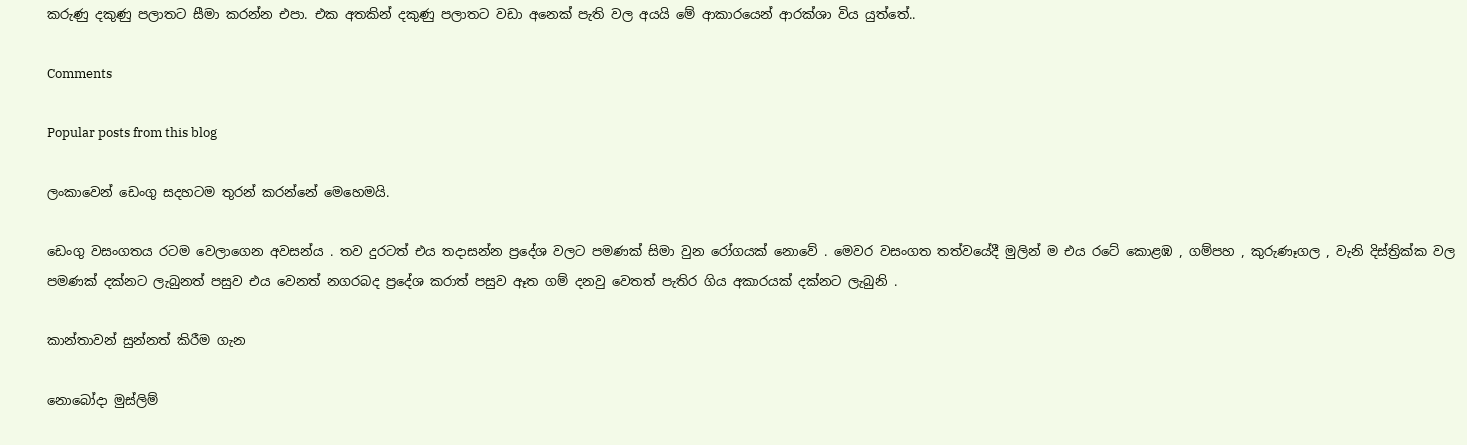කරුණු දකුණු පලාතට සීමා කරන්න එපා. එක අතකින් දකුණු පලාතට වඩා අනෙක් පැති වල අයයි මේ ආකාරයෙන් ආරක්ශා විය යුත්තේ..

Comments

Popular posts from this blog

ලංකාවෙන් ඩෙංගු සදහටම තුරන් කරන්නේ මෙහෙමයි.

ඩෙංගු වසංගතය රටම වෙලාගෙන අවසන්ය . තව දුරටත් එය තදාසන්න ප්‍රදේශ වලට පමණක් සිමා වුන රෝගයක් නොවේ . මෙවර වසංගත තත්වයේදී මුලින් ම එය රටේ කොළඹ , ගම්පහ , කුරුණෑගල , වැනි දිස්ත්‍රික්ක වල පමණක් දක්නට ලැබුනත් පසුව එය වෙනත් නගරබද ප්‍රදේශ කරාත් පසුව ඈත ගම් දනවු වෙතත් පැතිර ගිය අකාරයක් දක්නට ලැබුනි .

කාන්තාවන් සුන්නත් කිරීම ගැන

නොබෝදා මුස්ලිම්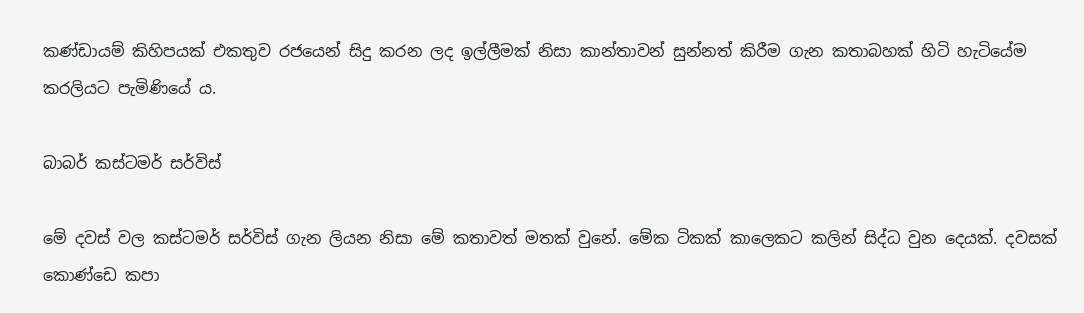කණ්ඩායම් කිහිපයක් එකතුව රජයෙන් සිදු කරන ලද ඉල්ලීමක් නිසා කාන්තාවන් සුන්නත් කිරීම ගැන කතාබහක් හිටි හැටියේම කරලියට පැමිණියේ ය.

බාබර් කස්ටමර් සර්විස්

මේ දවස් වල කස්ටමර් සර්විස් ගැන ලියන නිසා මේ කතාවත් මතක් වුනේ. මේක ටිකක් කාලෙකට කලින් සිද්ධ වුන දෙයක්. දවසක් කොණ්ඩෙ කපා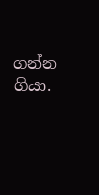ගන්න ගියා.